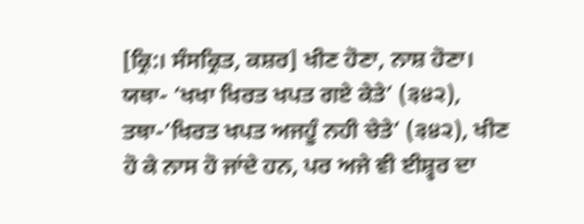[ਕ੍ਰਿ:। ਸੰਸਕ੍ਰਿਤ, ਕਸ਼ਰ] ਖੀਣ ਹੋਣਾ, ਨਾਸ਼ ਹੋਣਾ। ਯਥਾ- ‘ਖਖਾ ਖਿਰਤ ਖਪਤ ਗਏ ਕੇਤੇ’ (੩੪੨), ਤਥਾ-’ਖਿਰਤ ਖਪਤ ਅਜਹੂੰ ਨਹੀ ਚੇਤੇ’ (੩੪੨), ਖੀਣ ਹੋ ਕੇ ਨਾਸ ਹੋ ਜਾਂਦੇ ਹਨ, ਪਰ ਅਜੇ ਵੀ ਈਸ਼੍ਵਰ ਦਾ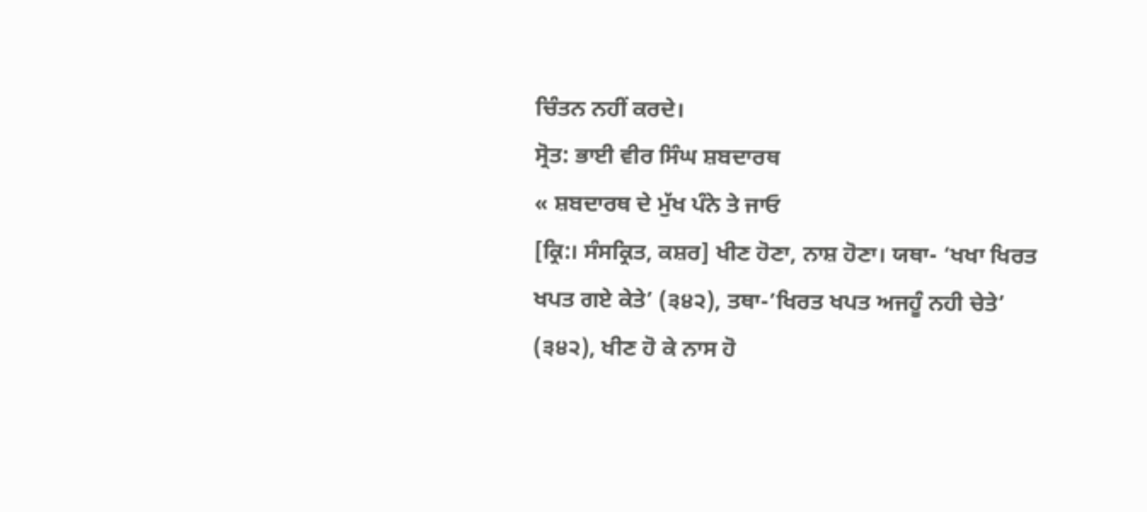ਚਿੰਤਨ ਨਹੀਂ ਕਰਦੇ।
ਸ੍ਰੋਤ: ਭਾਈ ਵੀਰ ਸਿੰਘ ਸ਼ਬਦਾਰਥ
« ਸ਼ਬਦਾਰਥ ਦੇ ਮੁੱਖ ਪੰਨੇ ਤੇ ਜਾਓ
[ਕ੍ਰਿ:। ਸੰਸਕ੍ਰਿਤ, ਕਸ਼ਰ] ਖੀਣ ਹੋਣਾ, ਨਾਸ਼ ਹੋਣਾ। ਯਥਾ- ‘ਖਖਾ ਖਿਰਤ ਖਪਤ ਗਏ ਕੇਤੇ’ (੩੪੨), ਤਥਾ-’ਖਿਰਤ ਖਪਤ ਅਜਹੂੰ ਨਹੀ ਚੇਤੇ’ (੩੪੨), ਖੀਣ ਹੋ ਕੇ ਨਾਸ ਹੋ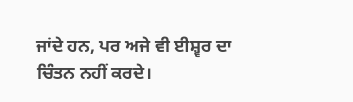ਜਾਂਦੇ ਹਨ, ਪਰ ਅਜੇ ਵੀ ਈਸ਼੍ਵਰ ਦਾ ਚਿੰਤਨ ਨਹੀਂ ਕਰਦੇ।